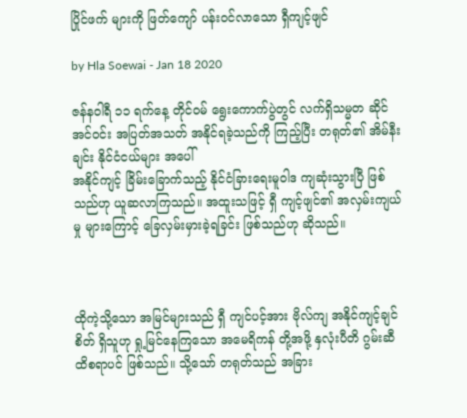ပြိုင်ဖက် များကို ဖြတ်ကျော် ပန်းဝင်လာသော ရှီကျင့်ဖျင်

by Hla Soewai - Jan 18 2020

ဇန်နဝါရီ ၁၁ ရက်နေ့ တိုင်ဝမ် ‌ရွေးကောက်ပွဲတွင် လက်ရှိသမ္မတ ဆိုင် အင်ဝင်း အပြတ်အသတ် အနိုင်ရခဲ့သည်ကို ကြည့်ပြီး တရုတ်၏ အိမ်နီးချင်း နိုင်ငံငယ်များ အပေါ်
အနိုင်ကျင့် ခြိမ်းခြောက်သည့် နိုင်ငံခြားရေးမူဝါဒ ကျဆုံးသွားပြီ ဖြစ်သည်ဟု ယူဆလာကြသည်။ အထူးသဖြင့် ရှီ ကျင့်ဖျင်၏ အလှမ်းကျယ်မှု များကြောင့် ‌ခြေလှမ်းမှားခဲ့ရခြင်း ဖြစ်သည်ဟု ဆိုသည်။



ထိုကဲ့သို့သော အမြင်များသည် ရှီ ကျင်ပင့်အား ဗိုလ်ကျ အနိုင်ကျင့်ချင်စိတ် ရှိသူဟု ရှု့မြင်နေကြသော အမေရိကန် တို့အဖို့ နှလုံးပီတိ ဂွမ်းဆီထိစရာပင် ဖြစ်သည်။ သို့သော် တရုတ်သည် အခြား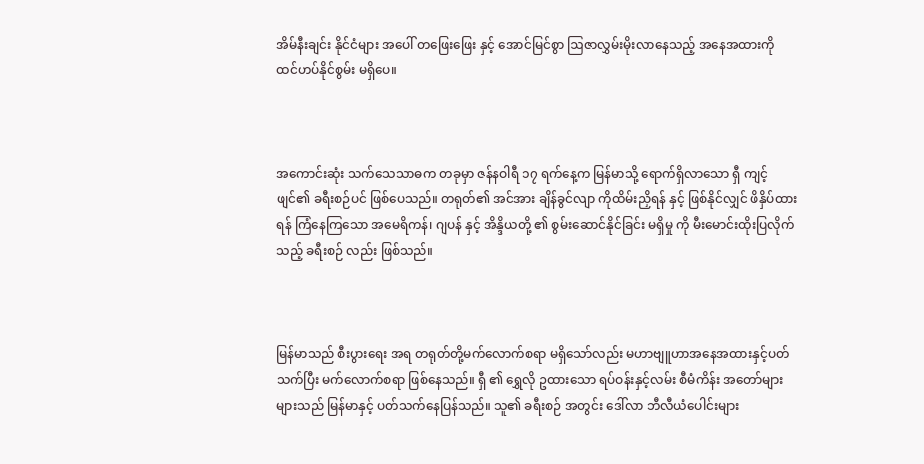အိမ်နီးချင်း နိုင်ငံများ အပေါ် တဖြေးဖြေး နှင့် အောင်မြင်စွာ ဩဇာလွှမ်းမိုးလာနေသည့် အနေအထားကို ထင်ဟပ်နိုင်စွမ်း မရှိပေ။



အကောင်းဆုံး သက်သေသာဓက တခုမှာ ဇန်နဝါရီ ၁၇ ရက်နေ့က မြန်မာသို့ ရောက်ရှိလာသော ရှီ ကျင့်ဖျင်၏ ခရီးစဉ်ပင် ဖြစ်ပေသည်။ တရုတ်၏ အင်အား ချိန်ခွင်လျာ ကိုထိမ်းညှိရန် နှင့် ဖြစ်နိုင်လျှင် ဖိနှိပ်ထားရန် ကြံနေကြသော အမေရိကန်၊ ဂျပန် နှင့် အိန္ဒိယတို့ ၏ စွမ်းဆောင်နိုင်ခြင်း မရှိမှု ကို မီးမောင်းထိုးပြလိုက်သည့် ခရီးစဉ် လည်း ဖြစ်သည်။



မြန်မာသည် စီးပွားရေး အရ တရုတ်တို့မက်လောက်စရာ မရှိသော်လည်း မဟာဗျူဟာအနေအထားနှင့်ပတ်သက်ပြီး မက်လောက်စရာ ဖြစ်နေသည်။ ရှီ ၏ ရွှေလို ဥထားသော ရပ်ဝန်းနှင့်လမ်း စီမံကိန်း အတော်များများသည် မြန်မာနှင့် ပတ်သက်နေပြန်သည်။ သူ၏ ခရီးစဉ် အတွင်း ဒေါ်လာ ဘီလီယံပေါင်းများ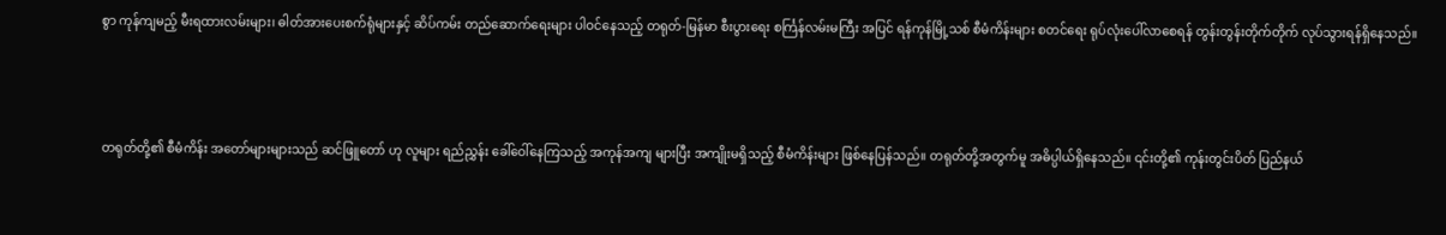စွာ ကုန်ကျမည့် မီးရထားလမ်းများ၊ ဓါတ်အားပေးစက်ရုံများနှင့် ဆိပ်ကမ်း တည်ဆောက်ရေးများ ပါဝင်နေသည့် တရုတ်-မြန်မာ စီးပွားရေး စင်္ကြန်လမ်းမကြီး အပြင် ရန်ကုန်မြို့သစ် စီမံကိန်းများ စတင်ရေး ရုပ်လုံးပေါ်လာစေရန် တွန်းတွန်းတိုက်တိုက် လုပ်သွားရန်ရှိနေသည်။



တရုတ်တို့၏ စီမံကိန်း အတော်များများသည် ဆင်ဖြူတော် ဟု လူများ ရည်ညွှန်း ခေါ်ဝေါ်နေကြသည့် အကုန်အကျ များပြီး အကျိုးမရှိသည့် စီမံကိန်းများ ဖြစ်နေပြန်သည်။ တရုတ်တို့အတွက်မူ အဓိပ္ပါယ်ရှိနေသည်။ ၎င်းတို့၏ ကုန်းတွင်းပိတ် ပြည်နယ်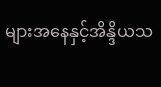များအနေနှင့်အိန္ဒိယသ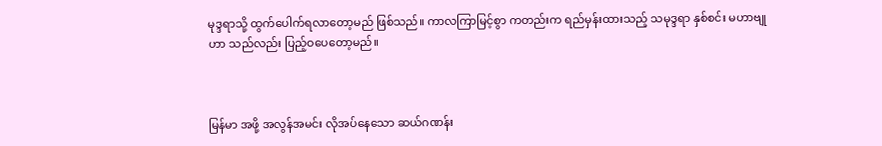မုဒ္ဒရာသို့ ထွက်ပေါက်ရလာတော့မည် ဖြစ်သည်။ ကာလကြာမြင့်စွာ ကတည်းက ရည်မှန်းထားသည့် သမုဒ္ဒရာ နှစ်စင်း မဟာဗျုဟာ သည်လည်း ပြည့်ဝပေတော့မည်။



မြန်မာ အဖို့ အလွန်အမင်း လိုအပ်နေသော ဆယ်ဂဏန်း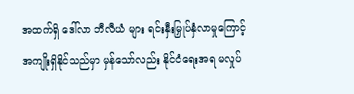အထက်ရှိ ဒေါ်လာ ဘီလီယံ များ ရင်းနှီးမြှုပ်နှံလာမှုကြောင့် အကျိုးရှိနိုင်သည်မှာ မှန်သော်လည်း နိုင်ငံရေးအရ မလှုပ်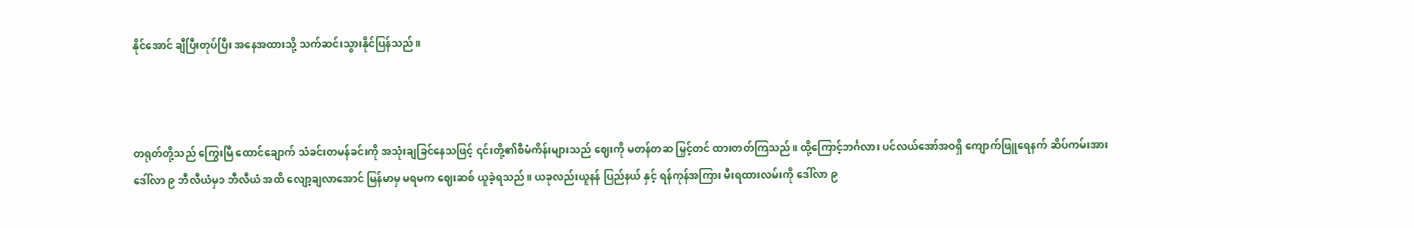နိုင်အောင် ချီပြီးတုပ်ပြီး အနေအထားသို့ သက်ဆင်းသွားနိုင်ပြန်သည်။



တရုတ်တို့သည် ကြွေးမြီ ထောင်ချောက် သံခင်းတမန်ခင်းကို အသုံးချခြင်နေသဖြင့် ၎င်းတို့၏စီမံကိန်းများသည် ဈေးကို မတန်တဆ မြှင့်တင် ထားတတ်ကြသည်။ ထို့ကြောင့်ဘင်္ဂလား ပင်လယ်အော်အဝရှိ ကျောက်ဖြူရေနက် ဆိပ်ကမ်းအား ဒေါ်လာ ၉ ဘီလီယံမှ၁ ဘီလီယံ အထိ လျော့ချလာအောင် မြန်မာမှ မရမက ဈေးဆစ် ယူခဲ့ရသည်။ ယခုလည်းယူနန် ပြည်နယ် နှင့် ရန်ကုန်အကြား မီးရထားလမ်းကို ဒေါ်လာ ၉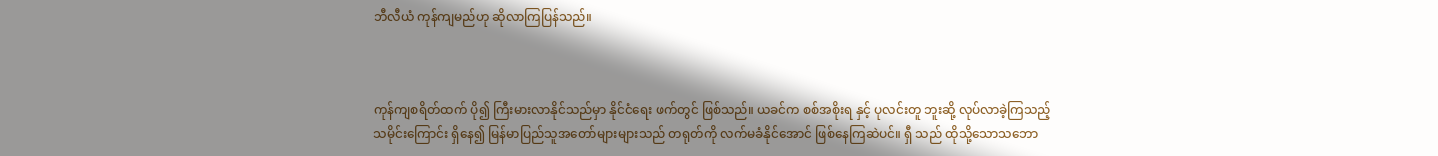ဘီလီယံ ကုန်ကျမည်ဟု ဆိုလာကြပြန်သည်။



ကုန်ကျစရိတ်ထက် ပို၍ ကြီးမားလာနိုင်သည်မှာ နိုင်ငံရေး ဖက်တွင် ဖြစ်သည်။ ယခင်က စစ်အစိုးရ နှင့် ပုလင်းတူ ဘူးဆို့ လုပ်လာခဲ့ကြသည့် သမိုင်းကြောင်း ရှိနေ၍ မြန်မာပြည်သူအတော်များများသည် တရုတ်ကို လက်မခံနိုင်အောင် ဖြစ်နေကြဆဲပင်။ ရှီ သည် ထိုသို့သောသဘော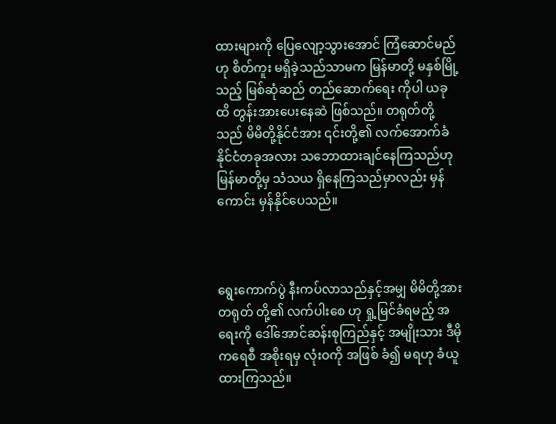ထားများကို ပြေလျော့သွားအောင် ကြံဆောင်မည်ဟု စိတ်ကူး မရှိခဲ့သည်သာမက မြန်မာတို့ မနှစ်မြို့သည့် မြစ်ဆုံဆည် တည်ဆောက်ရေး ကိုပါ ယခုထိ တွန်းအားပေးနေဆဲ ဖြစ်သည်။ တရုတ်တို့သည် မိမိတို့နိုင်ငံအား ၎င်းတို့၏ လက်အောက်ခံ နိုင်ငံတခုအလား သဘောထားချင်နေကြသည်ဟု မြန်မာတို့မှ သံသယ ရှိနေကြသည်မှာလည်း မှန်ကောင်း မှန်နိုင်ပေသည်။



ရွေးကောက်ပွဲ နီးကပ်လာသည်နှင့်အမျှ မိမိတို့အား တရုတ် တို့၏ လက်ပါးစေ ဟု ရှု့မြင်ခံရမည့် အရေးကို ဒေါ်အောင်ဆန်းစုကြည်နှင့် အမျိုးသား ဒီမိုကရေစီ အစိုးရမှ လုံးဝကို အဖြစ် ခံ၍ မရဟု ခံယူထားကြသည်။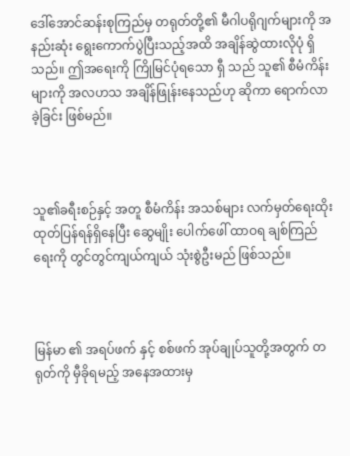ဒေါ်အောင်ဆန်းစုကြည်မှ တရုတ်တို့၏ မီဂါပရိုဂျက်များကို အနည်းဆုံး ရွေးကောက်ပွဲပြီးသည့်အထိ အချိန်ဆွဲထားလိုပုံ ရှိသည်။ ဤအရေးကို ကြိုမြင်ပုံရသော ရှီ သည် သူ၏ စီမံကိန်းများကို အလဟသ အချိန်ဖြုန်းနေသည်ဟု ဆိုကာ ရောက်လာခဲ့ခြင်း ဖြစ်မည်။



သူ‌၏ခရီးစဉ်နှင့် အတူ စီမံကိန်း အသစ်များ လက်မှတ်ရေးထိုး ထုတ်ပြန်ရန်ရှိနေပြီး ဆွေမျိုး ပေါက်ဖေါ် ထာဝရ ချစ်ကြည်ရေးကို တွင်တွင်ကျယ်ကျယ် သုံးစွဲဦးမည် ဖြစ်သည်။



မြန်မာ ၏ အရပ်ဖက် နှင့် စစ်ဖက် အုပ်ချုပ်သူတို့အတွက် တရုတ်ကို မှီခိုရမည့် အနေအထားမှ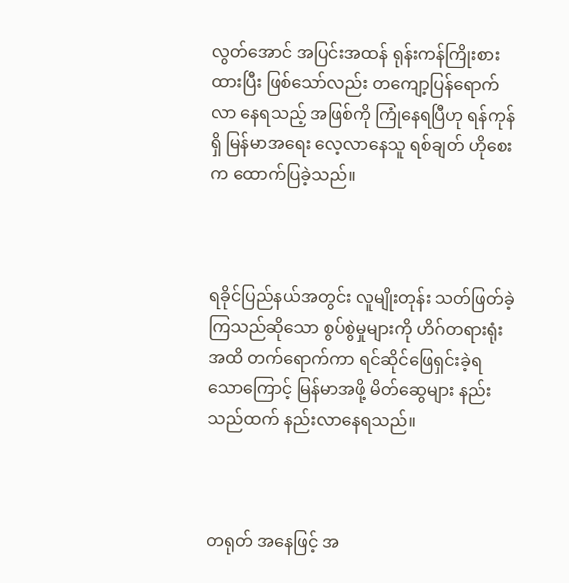လွတ်အောင် အပြင်းအထန် ရုန်းကန်ကြိုးစား ထားပြီး ဖြစ်သော်လည်း တကျော့ပြန်ရောက်လာ နေရသည့် အဖြစ်ကို ကြုံနေရပြီဟု ရန်ကုန်ရှိ မြန်မာအရေး လေ့လာနေသူ ရစ်ချတ် ဟိုစေး က ထောက်ပြခဲ့သည်။



ရခိုင်ပြည်နယ်အတွင်း လူမျိုးတုန်း သတ်ဖြတ်ခဲ့ကြသည်ဆိုသော စွပ်စွဲမှုများကို ဟိဂ်တရားရုံး အထိ တက်ရောက်ကာ ရင်ဆိုင်ဖြေရှင်းခဲ့ရသောကြောင့် မြန်မာအဖို့ မိတ်ဆွေများ နည်းသည်ထက် နည်းလာနေရသည်။



တရုတ် အနေဖြင့် အ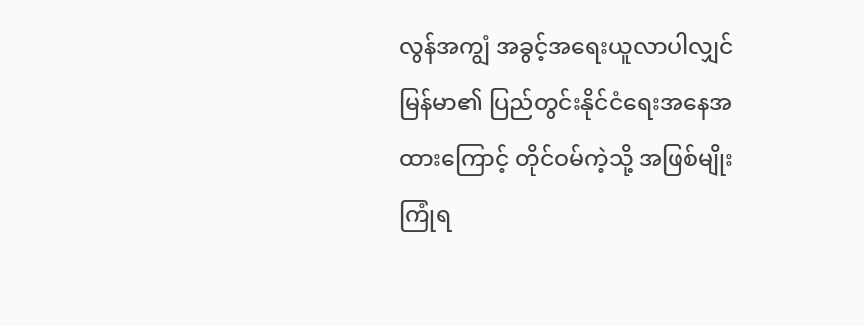လွန်အကျွံ အခွင့်အရေးယူလာပါလျှင် မြန်မာ၏ ပြည်တွင်းနိုင်ငံရေးအနေအထားကြောင့် တိုင်ဝမ်ကဲ့သို့ အဖြစ်မျိုးကြုံရ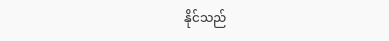နိုင်သည်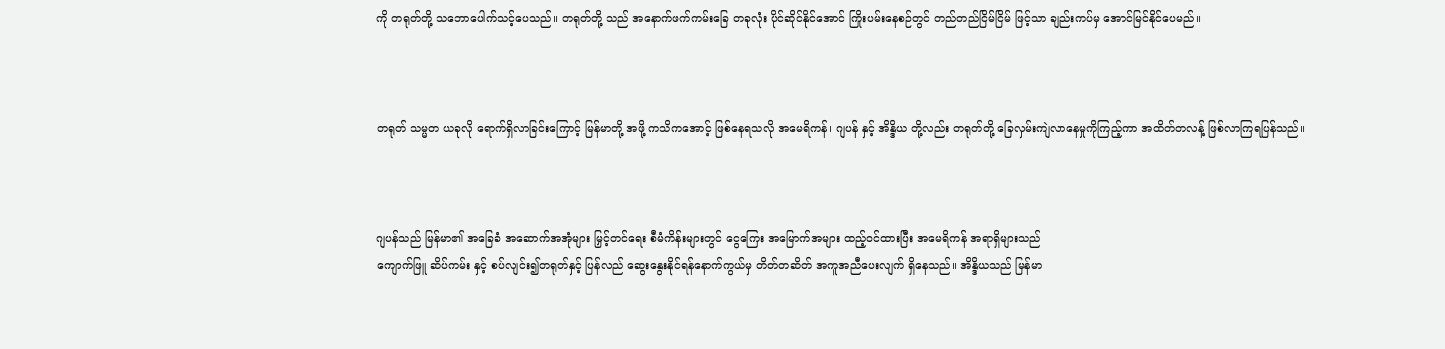ကို တရုတ်တို့ သဘောပေါက်သင့်ပေသည်။ တရုတ်တို့ သည် အနောက်ဖက်ကမ်းခြေ တခုလုံး ပိုင်ဆိုင်နိုင်အောင် ကြိုးပမ်းနေစဉ်တွင် တည်တည်ငြိမ်ငြိမ် ဖြင့်သာ ချည်းကပ်မှ အောင်မြင်နိုင်ပေမည်။



တရုတ် သမ္မတ ယခုလို ရောက်ရှိလာခြင်းကြောင့် မြန်မာတို့ အဖို့ ကသိကအောင့် ဖြစ်နေရသလို အမေရိကန်၊ ဂျပန် နှင့် အိန္ဒိယ တို့လည်း တရုတ်တို့ ခြေလှမ်းကျဲလာနေမှုကိုကြည့်ကာ အထိတ်တလန့် ဖြစ်လာကြရပြန်သည်။



ဂျပန်သည် မြန်မာ၏ အခြေခံ အဆောက်အအုံများ မြှင့်တင်ရေး စီမံကိန်းများတွင် ငွေကြေး အမြောက်အများ ထည့်ဝင်ထားပြီး အမေရိကန် အရာရှိများသည်
ကျောက်ဖြူ ဆိပ်ကမ်း နှင့် စပ်လျင်း၍တရုတ်နှင့် ပြန်လည် ဆွေးနွေးနိုင်ရန်နောက်ကွယ်မှ တိတ်တဆိတ် အကူအညီပေးလျက် ရှိနေသည်။ အိန္ဒိယသည် မြန်မာ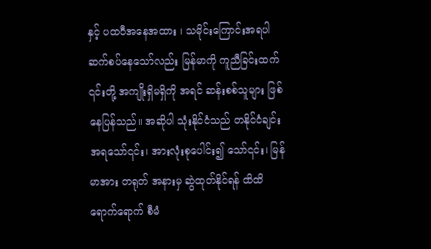နှင့် ပထဝီအနေအထား ၊ သမိုင်းကြောင်းအရပါ ဆက်စပ်နေသော်လည်း မြန်မာကို ကူညီခြင်းထက် ၎င်းတို့ အကျိုးရှိမရှိကို အရင် ဆန်းစစ်သူများ ဖြစ်နေပြန်သည်။ အဆိုပါ သုံးနိုင်ငံသည် တနိုင်ငံချင်းအရသော်၎င်း၊ အားလုံးစုပေါင်း၍ သော်၎င်း၊ မြန်မာအား တရုတ် အနားမှ ဆွဲထုတ်နိုင်ရန် ထိထိရောက်ရောက် စီမံ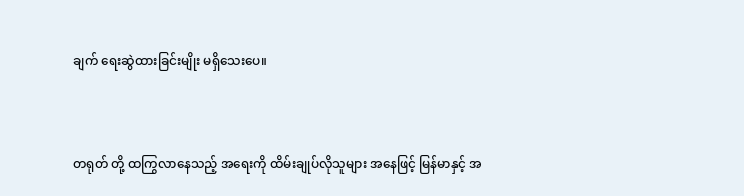ချက် ရေးဆွဲထားခြင်းမျိုး မရှိသေးပေ။



တရုတ် တို့ ထကြွလာနေသည့် အရေးကို ထိမ်းချုပ်လိုသူများ အနေဖြင့် မြန်မာနှင့် အ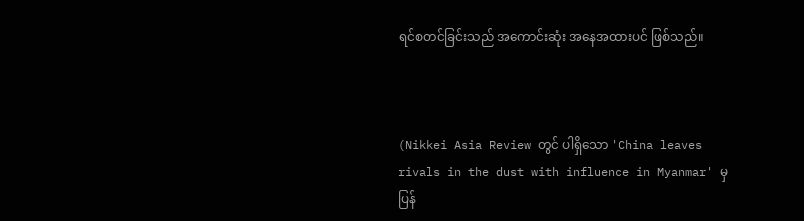ရင်စတင်ခြင်းသည် အကောင်းဆုံး အနေအထားပင် ဖြစ်သည်။



(Nikkei Asia Review တွင် ပါရှိသော 'China leaves rivals in the dust with influence in Myanmar' မှ ပြန်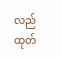လည် ထုတ်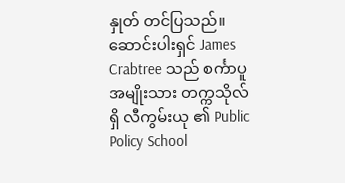နှုတ် တင်ပြသည်။ ဆောင်းပါးရှင် James Crabtree သည် စင်္ကာပူ အမျိုးသား တက္ကသိုလ်ရှိ လီကွမ်းယု ၏ Public Policy School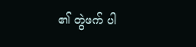၏ တွဲဖက် ပါ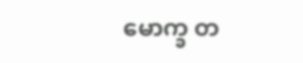မောက္ခ တ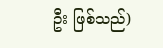ဦး ဖြစ်သည်)